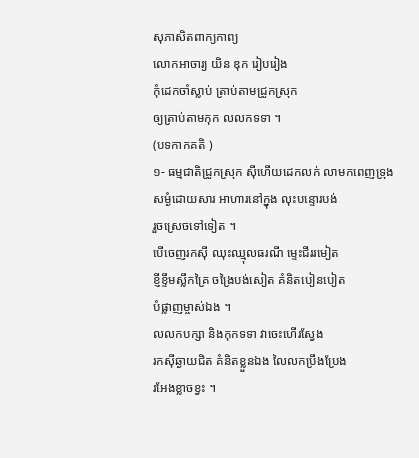សុភាសិតពាក្យកាព្យ
លោកអាចារ្យ យិន ឌុក រៀបរៀង
កុំដេកចាំស្លាប់ ត្រាប់តាមជ្រូកស្រុក
ឲ្យត្រាប់តាមកុក លលកទទា ។
(បទកាកគតិ )
១- ធម្មជាតិជ្រូកស្រុក ស៊ីហើយដេកលក់ លាមកពេញទ្រុង
សម្ងំដោយសារ អាហារនៅក្នុង លុះបន្ទោរបង់
រួចស្រេចទៅទៀត ។
បើចេញរកស៊ី ឈុះឈ្មុលធរណី ម្ទេះជីររមៀត
ខ្ញីខ្ទឹមស្លឹកគ្រៃ ចង្រៃបង់សៀត គំនិតបៀនបៀត
បំផ្លាញម្ចាស់ឯង ។
លលកបក្សា និងកុកទទា វាចេះហើរស្វែង
រកស៊ីឆ្ងាយជិត គំនិតខ្លួនឯង លៃលកប្រឹងប្រែង
រអែងខ្លាចខ្វះ ។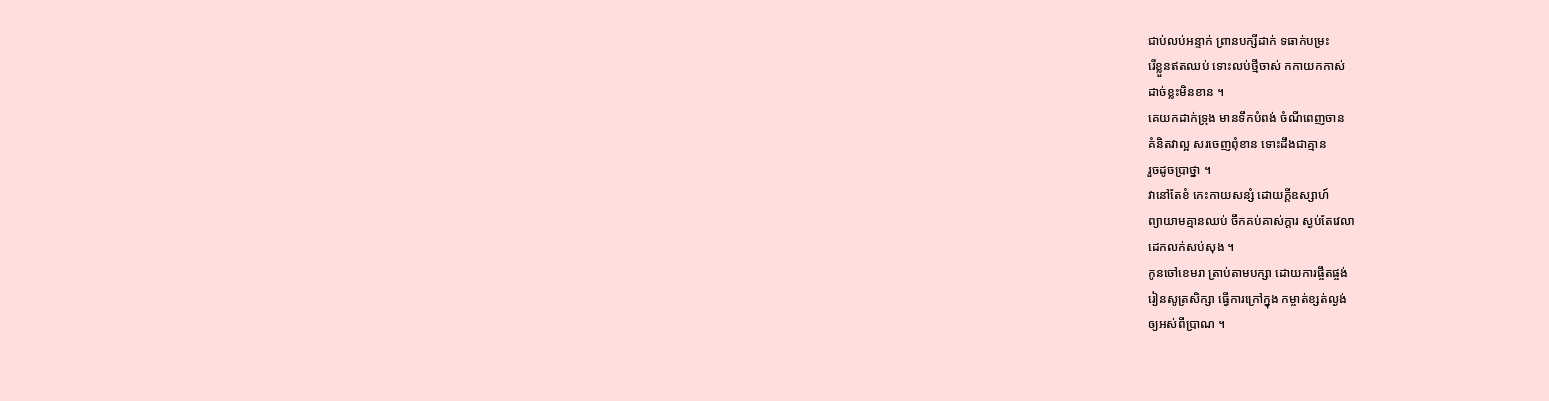ជាប់លប់អន្ទាក់ ព្រានបក្សីដាក់ ទធាក់បម្រះ
រើខ្លួនឥតឈប់ ទោះលប់ថ្មីចាស់ កកាយកកាស់
ដាច់ខ្លះមិនខាន ។
គេយកដាក់ទ្រុង មានទឹកបំពង់ ចំណីពេញចាន
គំនិតវាល្អ សរចេញពុំខាន ទោះដឹងជាគ្មាន
រួចដូចប្រាថ្នា ។
វានៅតែខំ កេះកាយសន្សំ ដោយក្ដីឧស្សាហ៍
ព្យាយាមគ្មានឈប់ ចឹកគប់គាស់ក្ដារ ស្ងប់តែវេលា
ដេកលក់សប់សុង ។
កូនចៅខេមរា ត្រាប់តាមបក្សា ដោយការផ្ចឹតផ្ចង់
រៀនសូត្រសិក្សា ធ្វើការក្រៅក្នុង កម្ចាត់ខ្សត់ល្ងង់
ឲ្យអស់ពីប្រាណ ។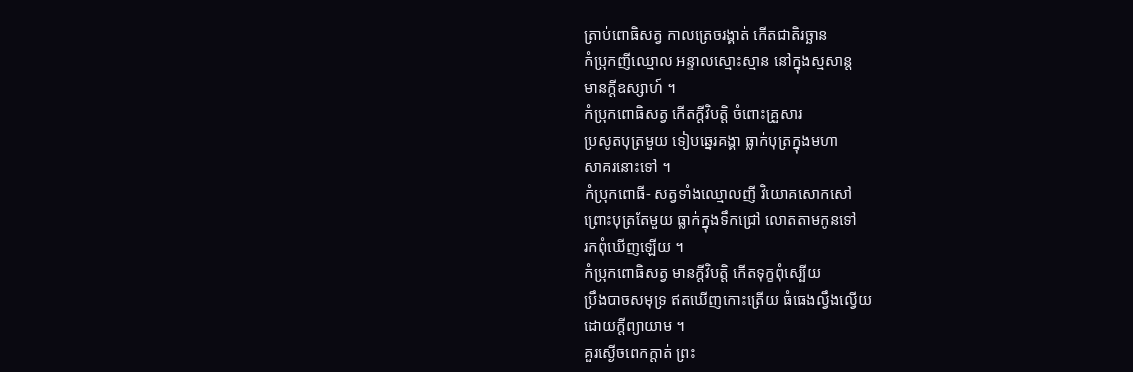ត្រាប់ពោធិសត្វ កាលត្រេចរង្គាត់ កើតជាតិរច្ឆាន
កំប្រុកញីឈ្មោល អន្ទាលស្មោះស្មាន នៅក្នុងស្មសាន្ត
មានក្ដីឧស្សាហ៍ ។
កំប្រុកពោធិសត្វ កើតក្ដីវិបត្តិ ចំពោះគ្រួសារ
ប្រសូតបុត្រមួយ ទៀបឆ្នេរគង្គា ធ្លាក់បុត្រក្នុងមហា
សាគរនោះទៅ ។
កំប្រុកពោធី- សត្វទាំងឈ្មោលញី វិយោគសោកសៅ
ព្រោះបុត្រតែមួយ ធ្លាក់ក្នុងទឹកជ្រៅ លោតតាមកូនទៅ
រកពុំឃើញឡើយ ។
កំប្រុកពោធិសត្វ មានក្ដីវិបត្តិ កើតទុក្ខពុំស្បើយ
ប្រឹងបាចសមុទ្រ ឥតឃើញកោះត្រើយ ធំធេងល្វឹងល្វើយ
ដោយក្ដីព្យាយាម ។
គួរស្ងើចពេកក្ដាត់ ព្រះ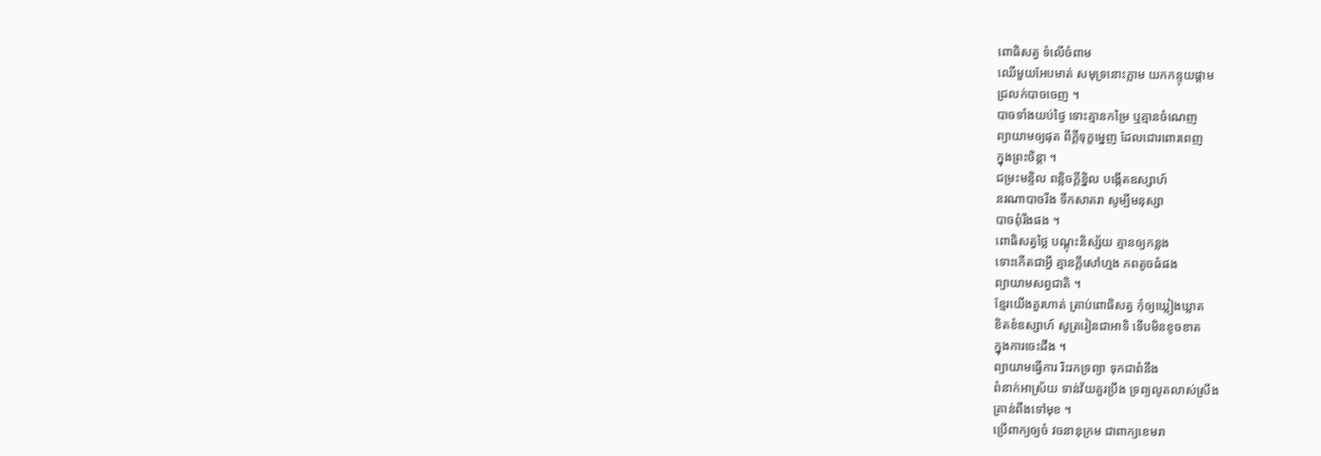ពោធិសត្វ ទំលើចំពាម
ឈើមួយអែបមាត់ សមុទ្រនោះភ្លាម យកកន្ទុយផ្ដាម
ជ្រលក់បាចចេញ ។
បាចទាំងយប់ថ្ងៃ ទោះគ្មានកម្រៃ ឬគ្មានចំណេញ
ព្យាយាមឲ្យផុត ពីក្ដីទុក្ខម្នេញ ដែលជោរពោរពេញ
ក្នុងព្រះចិន្ដា ។
ជម្រះមន្ទិល ពន្លិចក្ដីខ្និល បង្កើតឧស្សាហ៍
នរណាបាចរីង ទឹកសាគរា សូម្បីមនុស្សា
បាចពុំរីងផង ។
ពោធិសត្វថ្លៃ បណ្ដុះនិស្ស័យ គ្មានឲ្យកន្លង
ទោះកើតជាអ្វី គ្មានក្ដីសៅហ្មង ភពតូចធំផង
ព្យាយាមសព្វជាតិ ។
ខ្មែរយើងគួរហាត់ ត្រាប់ពោធិសត្វ កុំឲ្យឃ្លៀងឃ្លាត
ខិតខំឧស្សាហ៍ សូត្ររៀនជាអាទិ ទើបមិនខូចខាត
ក្នុងការចេះដឹង ។
ព្យាយាមធ្វើការ រិះរកទ្រព្យា ទុកជាពំនឹង
ពំនាក់អាស្រ័យ ទាន់វ័យគួរប្រឹង ទ្រព្យលូតលាស់ស្រីង
គ្រាន់ពឹងទៅមុខ ។
ប្រើពាក្យឲ្យចំ វចនានុក្រម ជាពាក្យខេមរា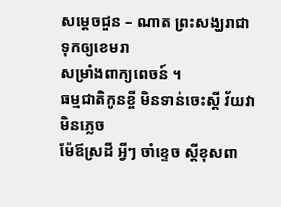សម្ដេចជួន – ណាត ព្រះសង្ឃរាជា ទុកឲ្យខេមរា
សម្រាំងពាក្យពេចន៍ ។
ធម្មជាតិកូនខ្ចី មិនទាន់ចេះស្ដី វ័យវាមិនភ្លេច
ម៉ែឪស្រដី អ្វីៗ ចាំខ្ទេច ស្ដីខុសពា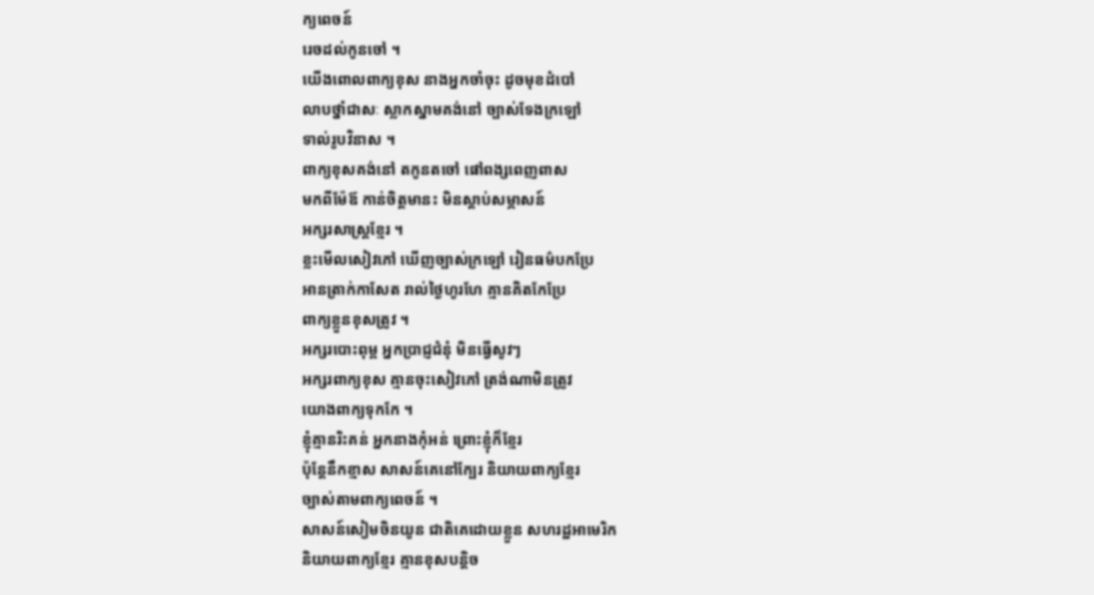ក្យពេចន៍
រេចដល់កូនចៅ ។
យើងពោលពាក្យខុស នាងអ្នកចាំចុះ ដូចមុខដំបៅ
លាបថ្នាំជាសៈ ស្លាកស្នាមគង់នៅ ច្បាស់ទែងក្រឡៅ
ទាល់រូបវិនាស ។
ពាក្យខុសគង់នៅ តកូនតចៅ ផៅពង្សពេញពាស
មកពីម៉ែឪ កាន់ចិត្តមានះ មិនស្ដាប់សម្ភាសន៍
អក្សរសាស្រ្តខ្មែរ ។
ខ្លះមើលសៀវភៅ ឃើញច្បាស់ក្រឡៅ រៀនធម៌បកប្រែ
អានត្រាក់កាសែត រាល់ថ្ងៃហូរហែ គ្មានគិតកែប្រែ
ពាក្យខ្លួនខុសត្រូវ ។
អក្សរបោះពុម្ព អ្នកប្រាជ្ញជំនុំ មិនធ្វើសូវៗ
អក្សរពាក្យខុស គ្មានចុះសៀវភៅ ត្រង់ណាមិនត្រូវ
យោងពាក្យទុកកែ ។
ខ្ញុំគ្មានរិះគន់ អ្នកនាងកុំអន់ ព្រោះខ្ញុំក៏ខ្មែរ
ប៉ុន្តែនឹកខ្មាស សាសន៍គេនៅក្បែរ និយាយពាក្យខ្មែរ
ច្បាស់តាមពាក្យពេចន៍ ។
សាសន៍សៀមចិនយូន ជាតិគេដោយខ្លួន សហរដ្ឋអាមេរិក
និយាយពាក្យខ្មែរ គ្មានខុសបន្តិច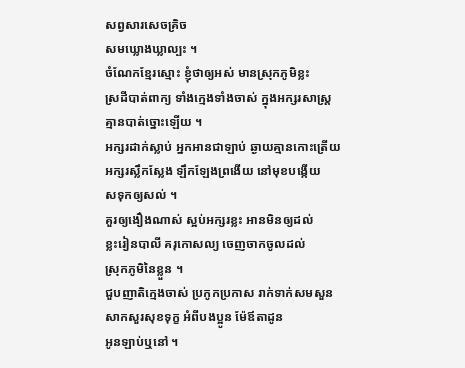សព្វសារសេចគ្រិច
សមឃ្លោងឃ្លាល្បះ ។
ចំណែកខ្មែរស្មោះ ខ្ញុំថាឲ្យអស់ មានស្រុកភូមិខ្លះ
ស្រដីបាត់ពាក្យ ទាំងក្មេងទាំងចាស់ ក្នុងអក្សរសាស្រ្ត
គ្មានបាត់ច្នោះឡើយ ។
អក្សរដាក់ស្លាប់ អ្នកអានជាឡាប់ ឆ្ងាយគ្មានកោះត្រើយ
អក្សរស្លឹកស្លែង ឡឹកឡែងព្រងើយ នៅមុខបង្កើយ
សទុកឲ្យសល់ ។
គួរឲ្យងឿងណាស់ ស្អប់អក្សរខ្លះ អានមិនឲ្យដល់
ខ្លះរៀនបាលី គរុកោសល្យ ចេញចាកចូលដល់
ស្រុកភូមិនៃខ្លួន ។
ជួបញាតិក្មេងចាស់ ប្រកូកប្រកាស រាក់ទាក់សមសួន
សាកសួរសុខទុក្ខ អំពីបងប្អូន ម៉ែឪតាដូន
អូនឡាប់ឬនៅ ។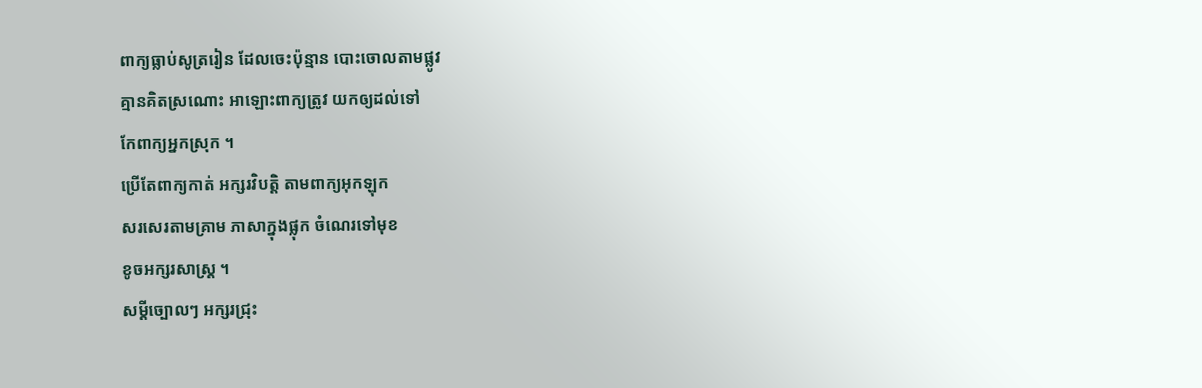ពាក្យធ្លាប់សូត្ររៀន ដែលចេះប៉ុន្មាន បោះចោលតាមផ្លូវ
គ្មានគិតស្រណោះ អាឡោះពាក្យត្រូវ យកឲ្យដល់ទៅ
កែពាក្យអ្នកស្រុក ។
ប្រើតែពាក្យកាត់ អក្សរវិបត្តិ តាមពាក្យអុកឡុក
សរសេរតាមគ្រាម ភាសាក្នុងផ្លុក ចំណេរទៅមុខ
ខូចអក្សរសាស្រ្ត ។
សម្ដីច្បោលៗ អក្សរជ្រុះ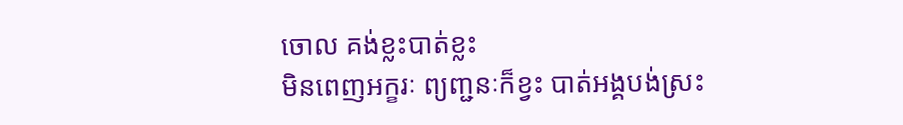ចោល គង់ខ្លះបាត់ខ្លះ
មិនពេញអក្ខរៈ ព្យញ្ជនៈក៏ខ្វះ បាត់អង្គបង់ស្រះ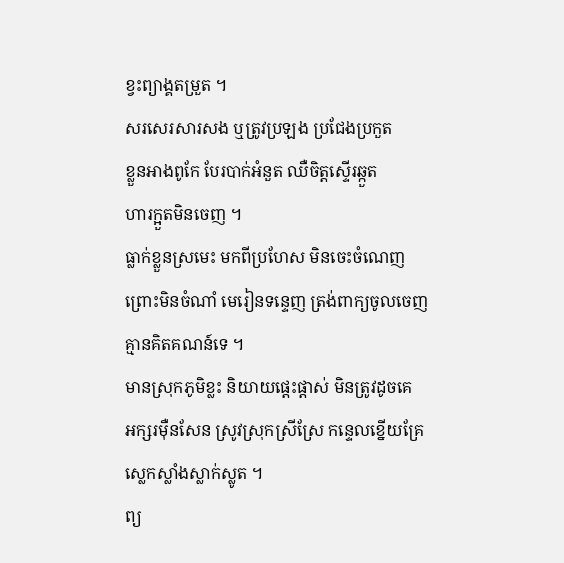ខ្វះព្យាង្គតម្រួត ។
សរសេរសារសង ឬត្រូវប្រឡង ប្រជែងប្រកួត
ខ្លួនអាងពូកែ បែរបាក់អំនួត ឈឺចិត្តស្ទើរឆ្កួត
ហារក្អួតមិនចេញ ។
ធ្លាក់ខ្លួនស្រមេះ មកពីប្រហែស មិនចេះចំណេញ
ព្រោះមិនចំណាំ មេរៀនទន្ទេញ ត្រង់ពាក្យចូលចេញ
គ្មានគិតគណន៍ទេ ។
មានស្រុកភូមិខ្លះ និយាយផ្ដេះផ្ដាស់ មិនត្រូវដូចគេ
អក្សរម៉ឺនសែន ស្រូវស្រុកស្រីស្រែ កន្ទេលខ្នើយគ្រែ
ស្លេកស្លាំងស្លាក់ស្លូត ។
ព្យ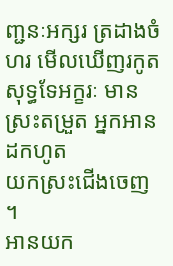ញ្ជនៈអក្សរ ត្រដាងចំហរ មើលឃើញរកូត
សុទ្ធទែអក្ខរៈ មានស្រះតម្រួត អ្នកអានដកហូត
យកស្រះជើងចេញ ។
អានយក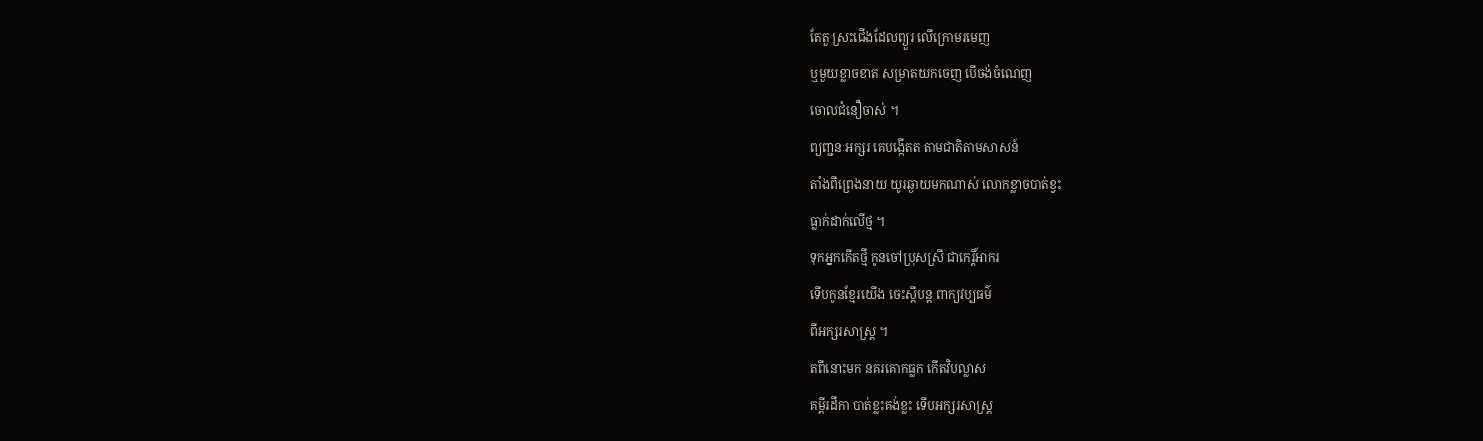តែតួ ស្រះជើងដែលព្យួរ លើក្រោមរមេញ
ឬមួយខ្លាចខាត សម្រាតយកចេញ បើចង់ចំណេញ
ចោលជំនឿចាស់ ។
ព្យញ្ជនៈអក្សរ គេបង្កើតត តាមជាតិតាមសាសន៍
តាំងពីព្រេងនាយ យូរឆ្ងាយមកណាស់ លោកខ្លាចបាត់ខ្វះ
ធ្លាក់ដាក់លើថ្ម ។
ទុកអ្នកកើតថ្មី កូនចៅប្រុសស្រី ជាកេរ្តិ៍អាករ
ទើបកូនខ្មែរយើង ចេះស្ដីបន្ត ពាក្យវប្បធម៌
ពីអក្សរសាស្រ្ត ។
តពីនោះមក នគរគោកធ្លក កើតវិបល្លាស
គម្ពីរដីកា បាត់ខ្លះគង់ខ្លះ ទើបអក្សរសាស្រ្ត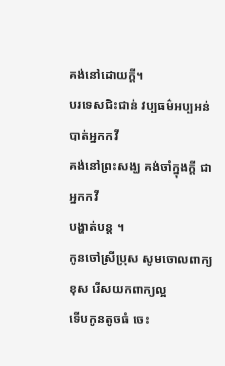គង់នៅដោយក្ដី។
បរទេសជិះជាន់ វប្បធម៌អប្បអន់ បាត់អ្នកកវី
គង់នៅព្រះសង្ឃ គង់ចាំក្នុងក្ដី ជាអ្នកកវី
បង្ហាត់បន្ត ។
កូនចៅស្រីប្រុស សូមចោលពាក្យខុស រើសយកពាក្យល្អ
ទើបកូនតូចធំ ចេះ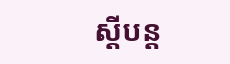ស្ដីបន្ត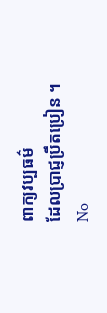ពាក្យវប្បធម៌
ដែលប្រាជ្ញប្រឹតប្រៀន ។
No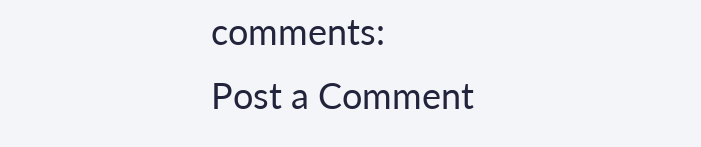comments:
Post a Comment